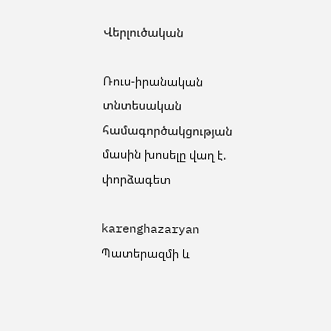Վերլուծական

Ռուս-իրանական տնտեսական համագործակցության մասին խոսելը վաղ է. փորձագետ

karenghazaryan
Պատերազմի և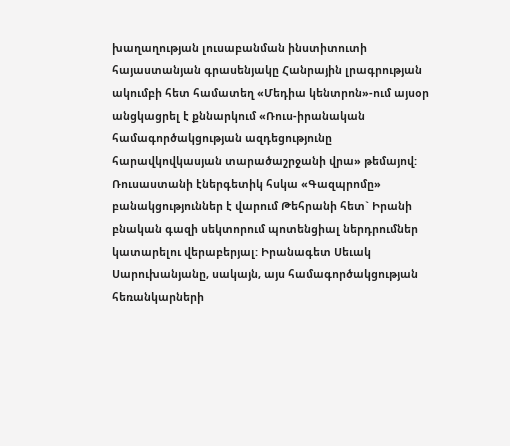խաղաղության լուսաբանման ինստիտուտի հայաստանյան գրասենյակը Հանրային լրագրության ակումբի հետ համատեղ «Մեդիա կենտրոն»-ում այսօր անցկացրել է քննարկում «Ռուս-իրանական համագործակցության ազդեցությունը հարավկովկասյան տարածաշրջանի վրա» թեմայով: Ռուսաստանի էներգետիկ հսկա «Գազպրոմը» բանակցություններ է վարում Թեհրանի հետ` Իրանի բնական գազի սեկտորում պոտենցիալ ներդրումներ  կատարելու վերաբերյալ: Իրանագետ Սեւակ Սարուխանյանը, սակայն, այս համագործակցության հեռանկարների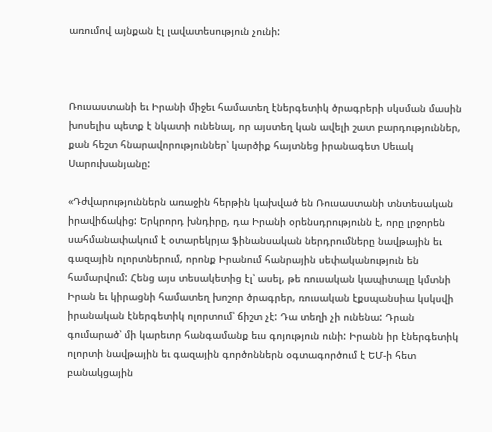առումով այնքան էլ լավատեսություն չունի:



Ռուսաստանի եւ Իրանի միջեւ համատեղ էներգետիկ ծրագրերի սկսման մասին խոսելիս պետք է նկատի ունենալ, որ այստեղ կան ավելի շատ բարդություններ, քան հեշտ հնարավորություններ՝ կարծիք հայտնեց իրանագետ Սեւակ Սարուխանյանը:

«Դժվարություններն առաջին հերթին կախված են Ռուսաստանի տնտեսական իրավիճակից: Երկրորդ խնդիրը, դա Իրանի օրենսդրությունն է, որը լրջորեն սահմանափակում է օտարեկրյա ֆինանսական ներդրումները նավթային եւ գազային ոլորտներում, որոնք Իրանում հանրային սեփականություն են համարվում: Հենց այս տեսակետից էլ՝ ասել, թե ռուսական կապիտալը կմտնի Իրան եւ կիրացնի համատեղ խոշոր ծրագրեր, ռուսական էքսպանսիա կսկսվի իրանական էներգետիկ ոլորտում՝ ճիշտ չէ: Դա տեղի չի ունենա: Դրան գումարած՝ մի կարեւոր հանգամանք եւս գոյություն ունի: Իրանն իր էներգետիկ ոլորտի նավթային եւ գազային գործոններն օգտագործում է ԵՄ-ի հետ բանակցային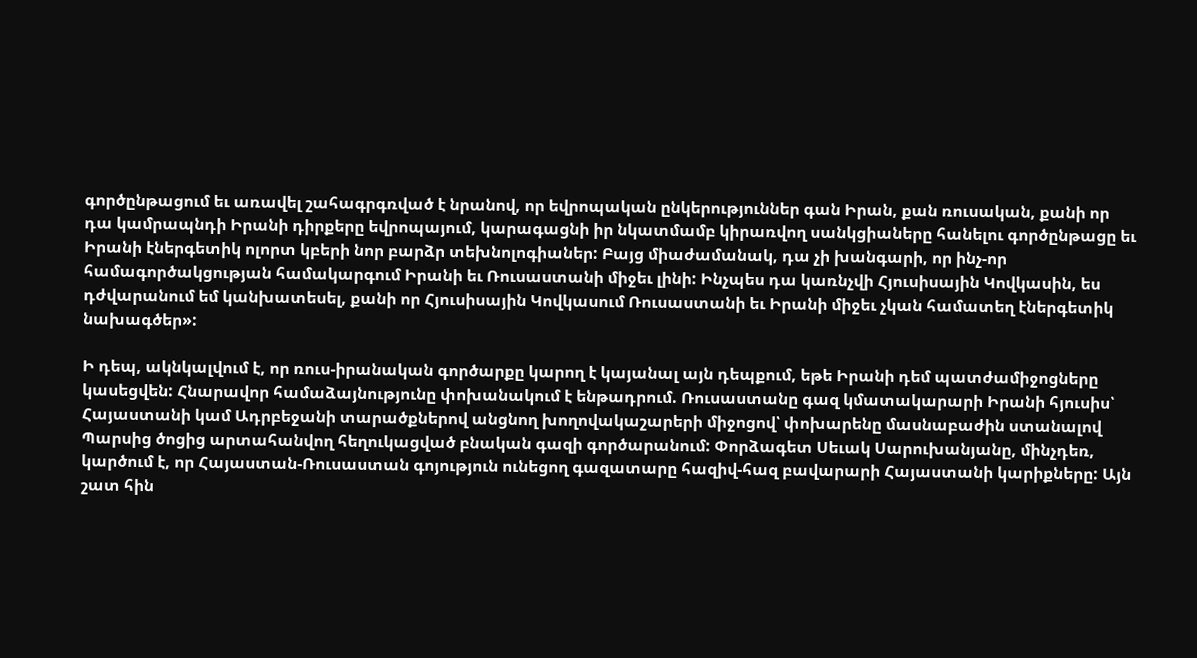գործընթացում եւ առավել շահագրգռված է նրանով, որ եվրոպական ընկերություններ գան Իրան, քան ռուսական, քանի որ դա կամրապնդի Իրանի դիրքերը եվրոպայում, կարագացնի իր նկատմամբ կիրառվող սանկցիաները հանելու գործընթացը եւ Իրանի էներգետիկ ոլորտ կբերի նոր բարձր տեխնոլոգիաներ: Բայց միաժամանակ, դա չի խանգարի, որ ինչ-որ համագործակցության համակարգում Իրանի եւ Ռուսաստանի միջեւ լինի: Ինչպես դա կառնչվի Հյուսիսային Կովկասին, ես դժվարանում եմ կանխատեսել, քանի որ Հյուսիսային Կովկասում Ռուսաստանի եւ Իրանի միջեւ չկան համատեղ էներգետիկ նախագծեր»:

Ի դեպ, ակնկալվում է, որ ռուս-իրանական գործարքը կարող է կայանալ այն դեպքում, եթե Իրանի դեմ պատժամիջոցները կասեցվեն: Հնարավոր համաձայնությունը փոխանակում է ենթադրում. Ռուսաստանը գազ կմատակարարի Իրանի հյուսիս՝ Հայաստանի կամ Ադրբեջանի տարածքներով անցնող խողովակաշարերի միջոցով՝ փոխարենը մասնաբաժին ստանալով Պարսից ծոցից արտահանվող հեղուկացված բնական գազի գործարանում: Փորձագետ Սեւակ Սարուխանյանը, մինչդեռ, կարծում է, որ Հայաստան-Ռուսաստան գոյություն ունեցող գազատարը հազիվ-հազ բավարարի Հայաստանի կարիքները: Այն շատ հին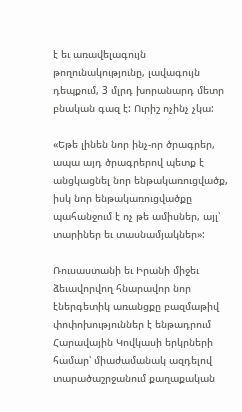է եւ առավելագույն  թողունակությունը, լավագույն դեպքում, 3 մլրդ խորանարդ մետր բնական գազ է: Ուրիշ ոչինչ չկա:

«Եթե լինեն նոր ինչ-որ ծրագրեր, ապա այդ ծրագրերով պետք է անցկացնել նոր ենթակառուցվածք, իսկ նոր ենթակառուցվածքը պահանջում է ոչ թե ամիսներ, այլ՝ տարիներ եւ տասնամյակներ»:

Ռուսաստանի եւ Իրանի միջեւ ձեւավորվող հնարավոր նոր էներգետիկ առանցքը բազմաթիվ փոփոխություններ է ենթադրում Հարավային Կովկասի երկրների համար՝ միաժամանակ ազդելով տարածաշրջանում քաղաքական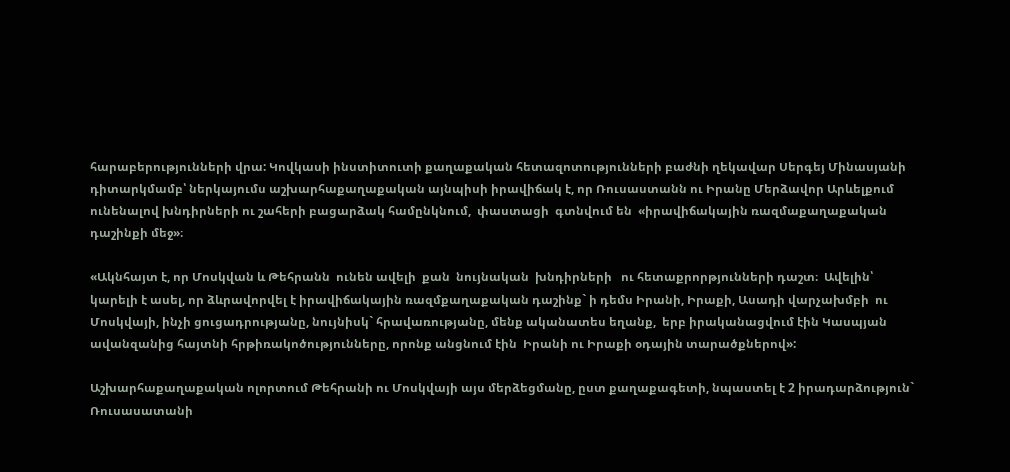հարաբերությունների վրա: Կովկասի ինստիտուտի քաղաքական հետազոտությունների բաժնի ղեկավար Սերգեյ Մինասյանի դիտարկմամբ՝ ներկայումս աշխարհաքաղաքական այնպիսի իրավիճակ է, որ Ռուսաստանն ու Իրանը Մերձավոր Արևելքում ունենալով խնդիրների ու շահերի բացարձակ համընկնում,  փաստացի  գտնվում են  «իրավիճակային ռազմաքաղաքական դաշինքի մեջ»։

«Ակնհայտ է, որ Մոսկվան և Թեհրանն  ունեն ավելի  քան  նույնական  խնդիրների   ու հետաքրորթյունների դաշտ։  Ավելին՝ կարելի է ասել, որ ձևրավորվել է իրավիճակային ռազմքաղաքական դաշինք` ի դեմս Իրանի, Իրաքի, Ասադի վարչախմբի  ու Մոսկվայի, ինչի ցուցադրությանը, նույնիսկ` հրավառությանը, մենք ականատես եղանք,  երբ իրականացվում էին Կասպյան ավանզանից հայտնի հրթիռակոծությունները, որոնք անցնում էին  Իրանի ու Իրաքի օդային տարածքներով»:

Աշխարհաքաղաքական ոլորտում Թեհրանի ու Մոսկվայի այս մերձեցմանը, ըստ քաղաքագետի, նպաստել է 2 իրադարձություն` Ռուսասատանի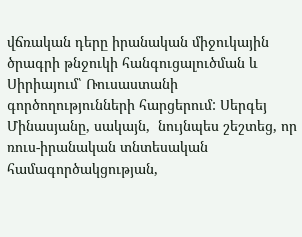վճռական դերը իրանական միջուկային ծրագրի թնջուկի հանգուցալուծման և Սիրիայում՝ Ռուսաստանի գործողությունների հարցերում: Սերգեյ Մինասյանը, սակայն,  նույնպես շեշտեց, որ ռուս-իրանական տնտեսական համագործակցության,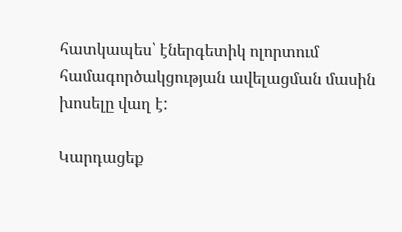հատկապես՝ էներգետիկ ոլորտում համագործակցության ավելացման մասին խոսելը վաղ է:

Կարդացեք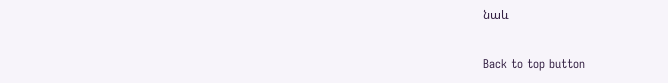նաև

Back to top button